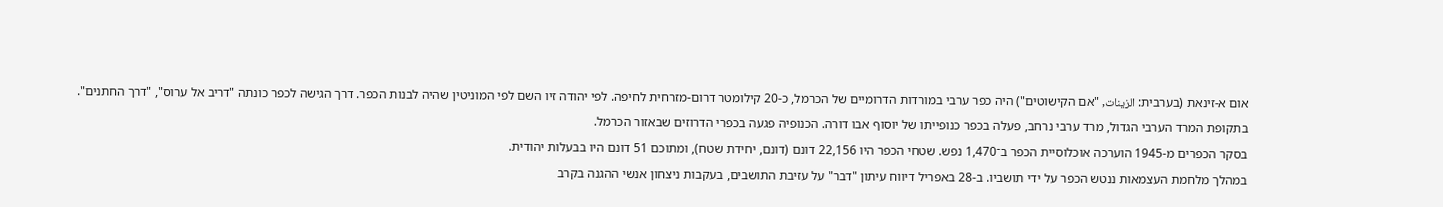אום א-זינאת (בערבית: الزينات, "אם הקישוטים") היה כפר ערבי במורדות הדרומיים של הכרמל, כ-20 קילומטר דרום‑מזרחית לחיפה. לפי יהודה זיו השם לפי המוניטין שהיה לבנות הכפר. דרך הגישה לכפר כונתה "דריב אל ערוס", "דרך החתנים".
בתקופת המרד הערבי הגדול, מרד ערבי נרחב, פעלה בכפר כנופייתו של יוסוף אבו דורה. הכנופיה פגעה בכפרי הדרוזים שבאזור הכרמל.
בסקר הכפרים מ-1945 הוערכה אוכלוסיית הכפר ב־1,470 נפש. שטחי הכפר היו 22,156 דונם (דונם, יחידת שטח), ומתוכם 51 דונם היו בבעלות יהודית.
במהלך מלחמת העצמאות ננטש הכפר על ידי תושביו. ב-28 באפריל דיווח עיתון "דבר" על עזיבת התושבים, בעקבות ניצחון אנשי ההגנה בקרב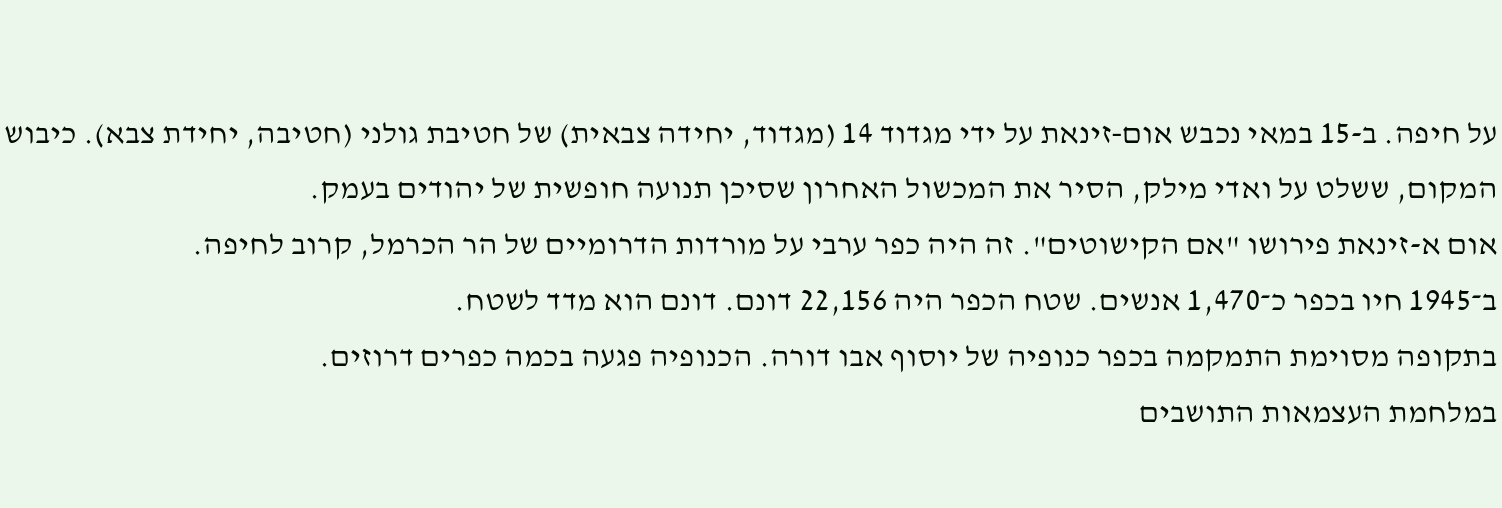על חיפה. ב-15 במאי נכבש אום‑זינאת על ידי מגדוד 14 (מגדוד, יחידה צבאית) של חטיבת גולני (חטיבה, יחידת צבא). כיבוש המקום, ששלט על ואדי מילק, הסיר את המכשול האחרון שסיכן תנועה חופשית של יהודים בעמק.
אום א-זינאת פירושו "אם הקישוטים". זה היה כפר ערבי על מורדות הדרומיים של הר הכרמל, קרוב לחיפה.
ב־1945 חיו בכפר כ־1,470 אנשים. שטח הכפר היה 22,156 דונם. דונם הוא מדד לשטח.
בתקופה מסוימת התמקמה בכפר כנופיה של יוסוף אבו דורה. הכנופיה פגעה בכמה כפרים דרוזים.
במלחמת העצמאות התושבים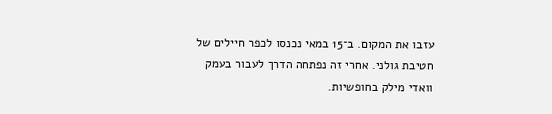עזבו את המקום. ב־15 במאי נכנסו לכפר חיילים של חטיבת גולני. אחרי זה נפתחה הדרך לעבור בעמק וואדי מילק בחופשיות.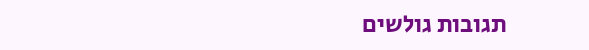תגובות גולשים